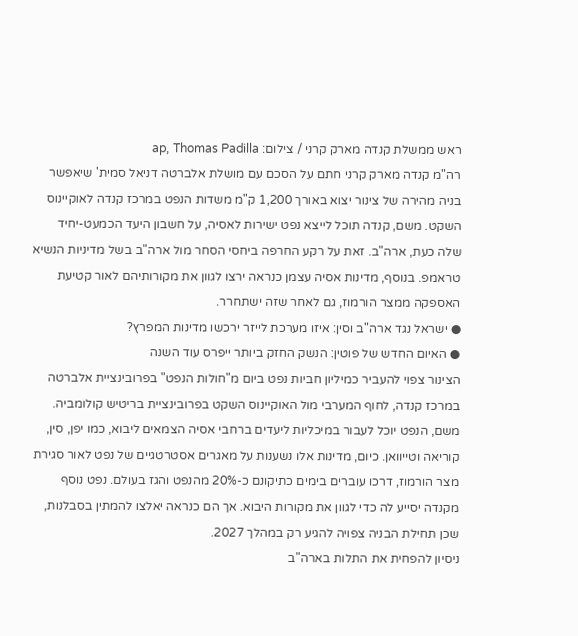ראש ממשלת קנדה מארק קרני / צילום: ap, Thomas Padilla
רה"מ קנדה מארק קרני חתם על הסכם עם מושלת אלברטה דניאל סמית' שיאפשר בניה מהירה של צינור יצוא באורך 1,200 ק"מ משדות הנפט במרכז קנדה לאוקיינוס השקט. משם, קנדה תוכל לייצא נפט ישירות לאסיה, על חשבון היעד הכמעט-יחיד שלה כעת, ארה"ב. זאת על רקע החרפה ביחסי הסחר מול ארה"ב בשל מדיניות הנשיא טראמפ. בנוסף, מדינות אסיה עצמן כנראה ירצו לגוון את מקורותיהם לאור קטיעת האספקה ממצר הורמוז, גם לאחר שזה ישתחרר.
● ישראל נגד ארה"ב וסין: איזו מערכת לייזר ירכשו מדינות המפרץ?
● האיום החדש של פוטין: הנשק החזק ביותר ייפרס עוד השנה
הצינור צפוי להעביר כמיליון חביות נפט ביום מ"חולות הנפט" בפרובינציית אלברטה במרכז קנדה, לחוף המערבי מול האוקיינוס השקט בפרובינציית בריטיש קולומביה. משם, הנפט יוכל לעבור במיכליות ליעדים ברחבי אסיה הצמאים ליבוא, כמו יפן, סין, קוריאה וטייוואן. כיום, מדינות אלו נשענות על מאגרים אסטרטגיים של נפט לאור סגירת מצר הורמוז, דרכו עוברים בימים כתיקונם כ-20% מהנפט והגז בעולם. נפט נוסף מקנדה יסייע לה כדי לגוון את מקורות היבוא. אך הם כנראה יאלצו להמתין בסבלנות, שכן תחילת הבניה צפויה להגיע רק במהלך 2027.
ניסיון להפחית את התלות בארה"ב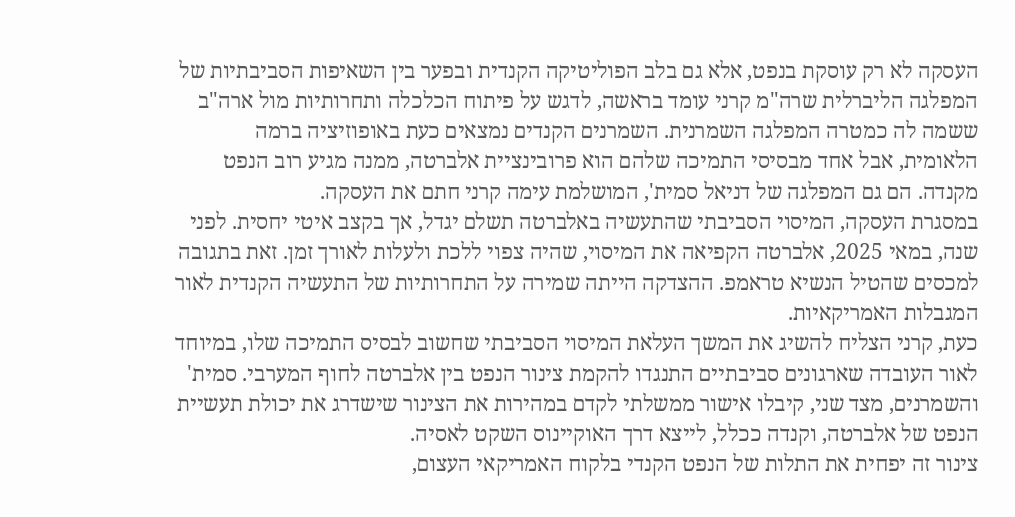העסקה לא רק עוסקת בנפט, אלא גם בלב הפוליטיקה הקנדית ובפער בין השאיפות הסביבתיות של המפלגה הליברלית שרה"מ קרני עומד בראשה, לדגש על פיתוח הכלכלה ותחרותיות מול ארה"ב ששמה לה כמטרה המפלגה השמרנית. השמרנים הקנדים נמצאים כעת באופוזיציה ברמה הלאומית, אבל אחד מבסיסי התמיכה שלהם הוא פרובינציית אלברטה, ממנה מגיע רוב הנפט מקנדה. הם גם המפלגה של דניאל סמית', המושלמת עימה קרני חתם את העסקה.
במסגרת העסקה, המיסוי הסביבתי שהתעשיה באלברטה תשלם יגדל, אך בקצב איטי יחסית. לפני שנה, במאי 2025, אלברטה הקפיאה את המיסוי, שהיה צפוי ללכת ולעלות לאורך זמן. זאת בתגובה למכסים שהטיל הנשיא טראמפ. ההצדקה הייתה שמירה על התחרותיות של התעשיה הקנדית לאור המגבלות האמריקאיות.
כעת, קרני הצליח להשיג את המשך העלאת המיסוי הסביבתי שחשוב לבסיס התמיכה שלו, במיוחד לאור העובדה שארגונים סביבתיים התנגדו להקמת צינור הנפט בין אלברטה לחוף המערבי. סמית' והשמרנים, מצד שני, קיבלו אישור ממשלתי לקדם במהירות את הצינור שישדרג את יכולת תעשיית הנפט של אלברטה, וקנדה ככלל, לייצא דרך האוקיינוס השקט לאסיה.
צינור זה יפחית את התלות של הנפט הקנדי בלקוח האמריקאי העצום,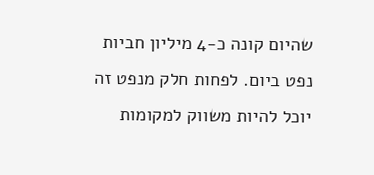שהיום קונה כ-4 מיליון חביות נפט ביום. לפחות חלק מנפט זה יוכל להיות משווק למקומות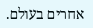אחרים בעולם.